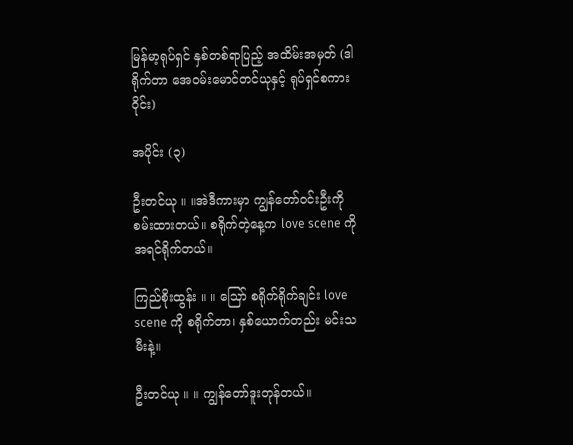မြန်မာ့ရုပ်ရှင် နှစ်တစ်ရာပြည့် အထိမ်းအမှတ် (ဒါရိုက်တာ အေဝမ်းမောင်တင်ယုနှင့် ရုပ်ရှင်စကားဝိုင်း)

အပိုင်း (၃)

ဦးတင်ယု ။ ။အဲဒီကားမှာ ကျွန်တော်ဝင်းဦးကို စမ်းထားတယ်။ စရိုက်တဲ့နေ့က love scene ကို အရင်ရိုက်တယ်။

ကြည်စိုးထွန်း ။ ။ ဪ စရိုက်ရိုက်ချင်း love scene ကို စရိုက်တာ၊ နှစ်ယောက်တည်း မင်းသမီးနဲ့။

ဦးတင်ယု ။ ။ ကျွန်တော်ဒူးတုန်တယ်။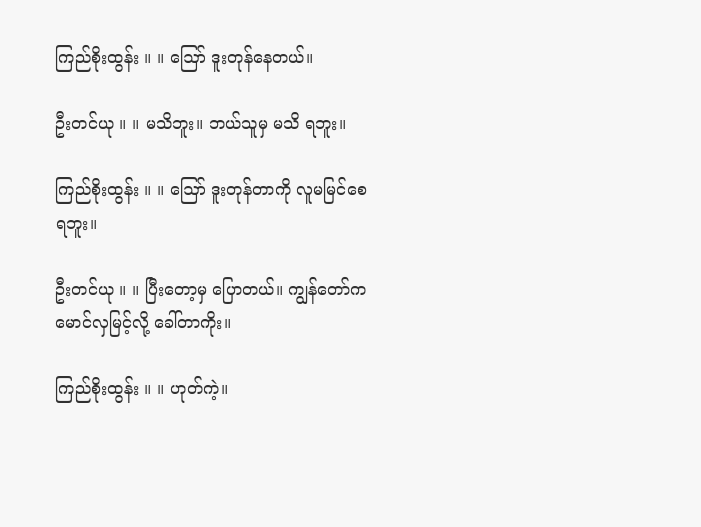ကြည်စိုးထွန်း ။ ။ ဪ ဒူးတုန်နေတယ်။

ဦးတင်ယု ။ ။ မသိဘူး။ ဘယ်သူမှ မသိ ရဘူး။

ကြည်စိုးထွန်း ။ ။ ဪ ဒူးတုန်တာကို လူမမြင်စေရဘူး။

ဦးတင်ယု ။ ။ ပြီးတော့မှ ပြောတယ်။ ကျွန်တော်က မောင်လှမြင့်လို့ ခေါ်တာကိုး။

ကြည်စိုးထွန်း ။ ။ ဟုတ်ကဲ့။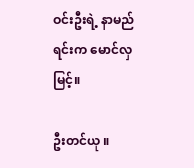ဝင်းဦးရဲ့ နာမည်ရင်းက မောင်လှမြင့်။

ဦးတင်ယု ။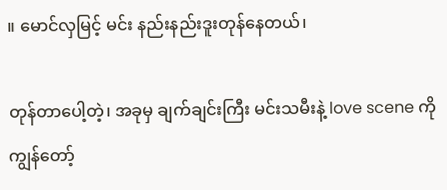။ မောင်လှမြင့် မင်း နည်းနည်းဒူးတုန်နေတယ်၊

တုန်တာပေါ့တဲ့၊ အခုမှ ချက်ချင်းကြီး မင်းသမီးနဲ့ love scene ကို ကျွန်တော့်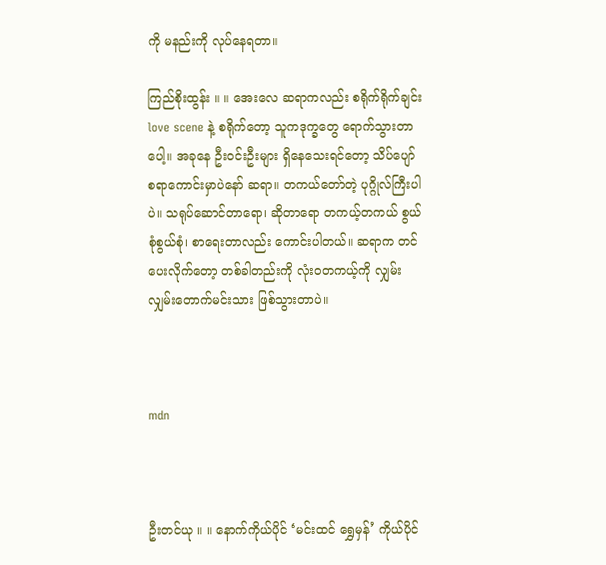ကို မနည်းကို လုပ်နေရတာ။

ကြည်စိုးထွန်း ။ ။ အေးလေ ဆရာကလည်း စရိုက်ရိုက်ချင်းlove scene နဲ့ စရိုက်တော့ သူကဒုက္ခတွေ ရောက်သွားတာပေါ့။ အခုနေ ဦးဝင်းဦးများ ရှိနေသေးရင်တော့ သိပ်ပျော်စရာကောင်းမှာပဲနော် ဆရာ။ တကယ်တော်တဲ့ ပုဂ္ဂိုလ်ကြီးပါပဲ။ သရုပ်ဆောင်တာရော၊ ဆိုတာရော တကယ့်တကယ် စွယ်စုံစွယ်စုံ၊ စာရေးတာလည်း ကောင်းပါတယ်။ ဆရာက တင်ပေးလိုက်တော့ တစ်ခါတည်းကို လုံးဝတကယ့်ကို လျှမ်းလျှမ်းတောက်မင်းသား ဖြစ်သွားတာပဲ။



mdn



ဦးတင်ယု ။ ။ နောက်ကိုယ်ပိုင် ‘မင်းထင် ရွှေမှန်’ ကိုယ်ပိုင်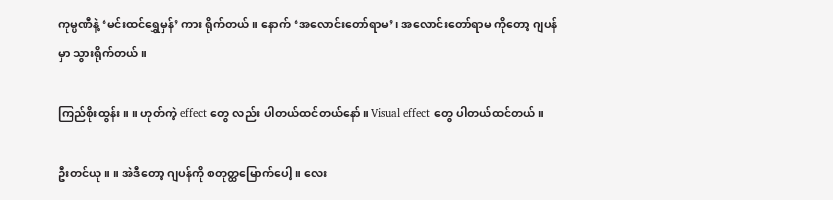ကုမ္ပဏီနဲ့ ‘မင်းထင်ရွှေမှန်’ ကား ရိုက်တယ်။ နောက် ‘အလောင်းတော်ရာမ’၊ အလောင်းတော်ရာမ ကိုတော့ ဂျပန်မှာ သွားရိုက်တယ်။

ကြည်စိုးထွန်း ။ ။ ဟုတ်ကဲ့ effect တွေ လည်း ပါတယ်ထင်တယ်နော်။ Visual effect တွေ ပါတယ်ထင်တယ်။

ဦးတင်ယု ။ ။ အဲဒီတော့ ဂျပန်ကို စတုတ္ထမြောက်ပေါ့။ လေး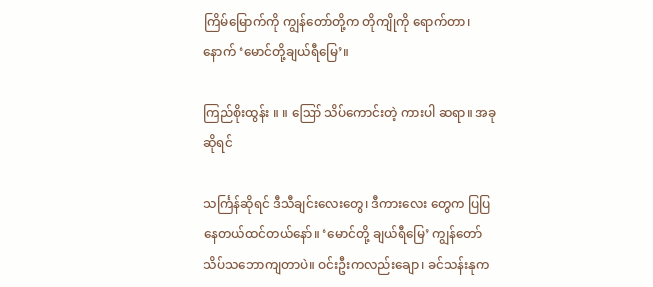ကြိမ်မြောက်ကို ကျွန်တော်တို့က တိုကျိုကို ရောက်တာ၊ နောက် ‘မောင်တို့ချယ်ရီမြေ’။

ကြည်စိုးထွန်း ။ ။ ဪ သိပ်ကောင်းတဲ့ ကားပါ ဆရာ။ အခုဆိုရင်

သင်္ကြန်ဆိုရင် ဒီသီချင်းလေးတွေ၊ ဒီကားလေး တွေက ပြပြနေတယ်ထင်တယ်နော်။ ‘မောင်တို့ ချယ်ရီမြေ’ ကျွန်တော် သိပ်သဘောကျတာပဲ။ ဝင်းဦးကလည်းချော၊ ခင်သန်းနုက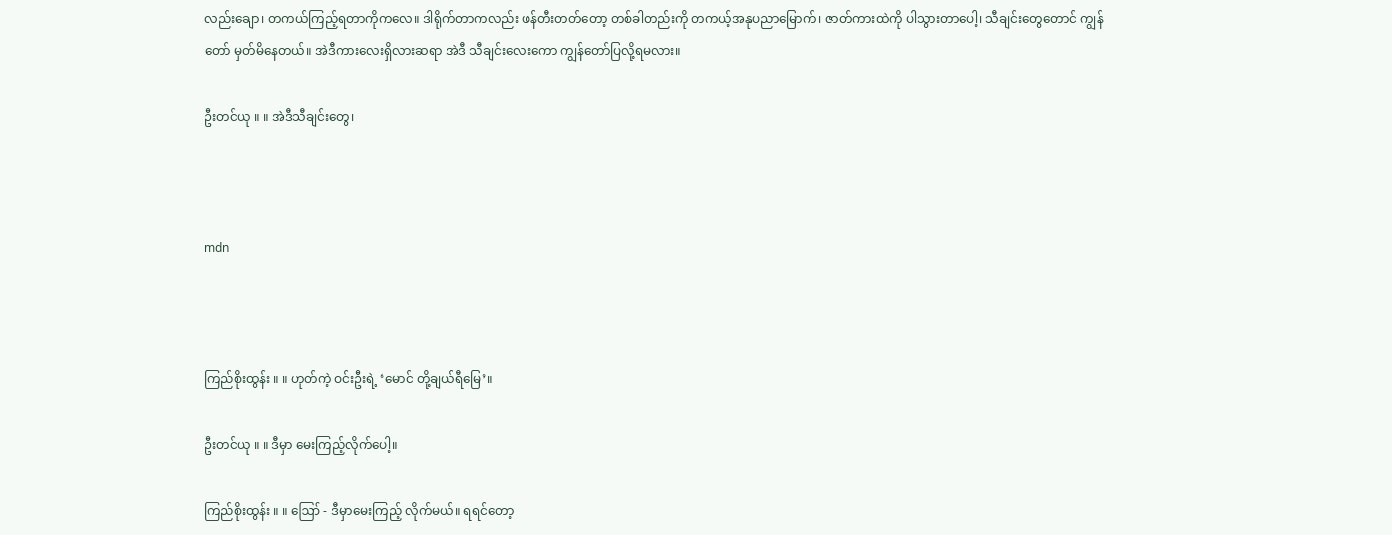လည်းချော၊ တကယ်ကြည့်ရတာကိုကလေ။ ဒါရိုက်တာကလည်း ဖန်တီးတတ်တော့ တစ်ခါတည်းကို တကယ့်အနုပညာမြောက်၊ ဇာတ်ကားထဲကို ပါသွားတာပေါ့၊ သီချင်းတွေတောင် ကျွန်တော် မှတ်မိနေတယ်။ အဲဒီကားလေးရှိလားဆရာ အဲဒီ သီချင်းလေးကော ကျွန်တော်ပြလို့ရမလား။

ဦးတင်ယု ။ ။ အဲဒီသီချင်းတွေ၊



mdn



ကြည်စိုးထွန်း ။ ။ ဟုတ်ကဲ့ ဝင်းဦးရဲ့ ‘မောင် တို့ချယ်ရီမြေ’။

ဦးတင်ယု ။ ။ ဒီမှာ မေးကြည့်လိုက်ပေါ့။

ကြည်စိုးထွန်း ။ ။ ဪ - ဒီမှာမေးကြည့် လိုက်မယ်။ ရရင်တော့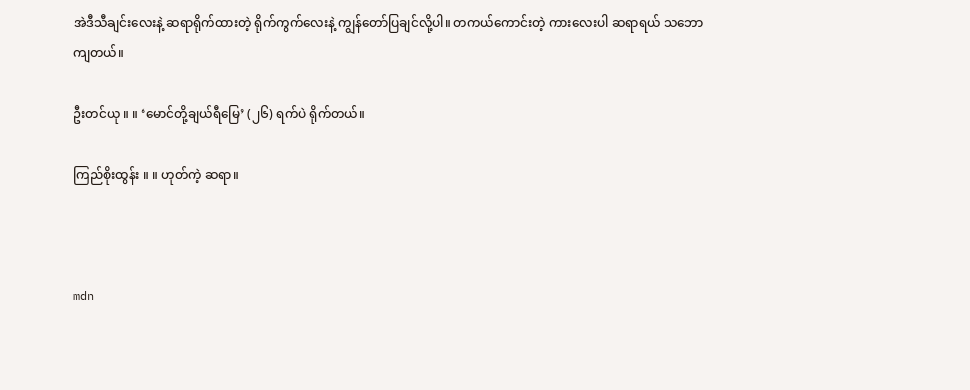အဲဒီသီချင်းလေးနဲ့ ဆရာရိုက်ထားတဲ့ ရိုက်ကွက်လေးနဲ့ ကျွန်တော်ပြချင်လို့ပါ။ တကယ်ကောင်းတဲ့ ကားလေးပါ ဆရာရယ် သဘော ကျတယ်။

ဦးတင်ယု ။ ။ ‘မောင်တို့ချယ်ရီမြေ’ (၂၆) ရက်ပဲ ရိုက်တယ်။

ကြည်စိုးထွန်း ။ ။ ဟုတ်ကဲ့ ဆရာ။



mdn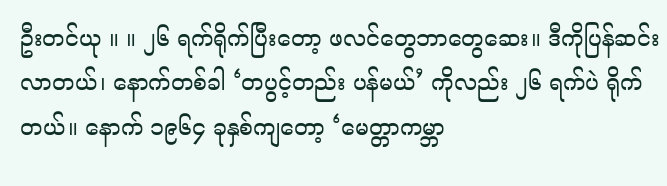ဦးတင်ယု ။ ။ ၂၆ ရက်ရိုက်ပြီးတော့ ဖလင်တွေဘာတွေဆေး။ ဒီကိုပြန်ဆင်းလာတယ်၊ နောက်တစ်ခါ ‘တပွင့်တည်း ပန်မယ်’ ကိုလည်း ၂၆ ရက်ပဲ ရိုက်တယ်။ နောက် ၁၉၆၄ ခုနှစ်ကျတော့ ‘မေတ္တာကမ္ဘာ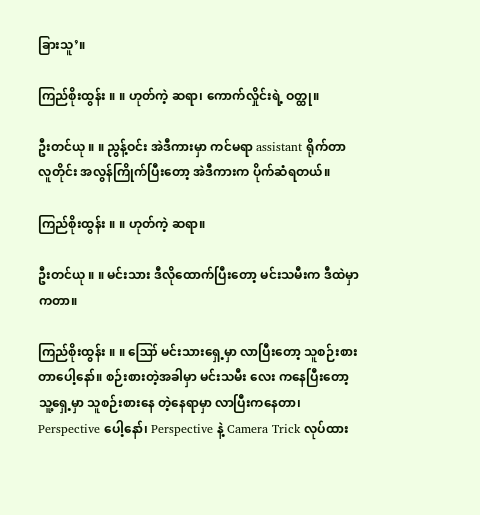ခြားသူ’။

ကြည်စိုးထွန်း ။ ။ ဟုတ်ကဲ့ ဆရာ၊ ကောက်လှိုင်းရဲ့ ဝတ္ထု။

ဦးတင်ယု ။ ။ ညွန့်ဝင်း အဲဒီကားမှာ ကင်မရာ assistant ရိုက်တာ လူတိုင်း အလွန်ကြိုက်ပြီးတော့ အဲဒီကားက ပိုက်ဆံရတယ်။

ကြည်စိုးထွန်း ။ ။ ဟုတ်ကဲ့ ဆရာ။

ဦးတင်ယု ။ ။ မင်းသား ဒီလိုထောက်ပြီးတော့ မင်းသမီးက ဒီထဲမှာကတာ။

ကြည်စိုးထွန်း ။ ။ ဪ မင်းသားရှေ့မှာ လာပြီးတော့ သူစဉ်းစားတာပေါ့နော်။ စဉ်းစားတဲ့အခါမှာ မင်းသမီး လေး ကနေပြီးတော့ သူ့ရှေ့မှာ သူစဉ်းစားနေ တဲ့နေရာမှာ လာပြီးကနေတာ၊ Perspective ပေါ့နော်၊ Perspective နဲ့ Camera Trick လုပ်ထား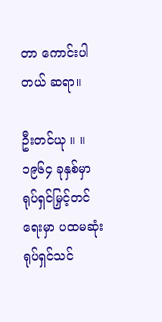တာ ကောင်းပါတယ် ဆရာ။

ဦးတင်ယု ။ ။ ၁၉၆၄ ခုနှစ်မှာ ရုပ်ရှင်မြှင့်တင်ရေးမှာ ပထမဆုံးရုပ်ရှင်သင်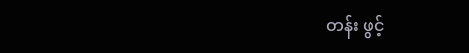တန်း ဖွင့်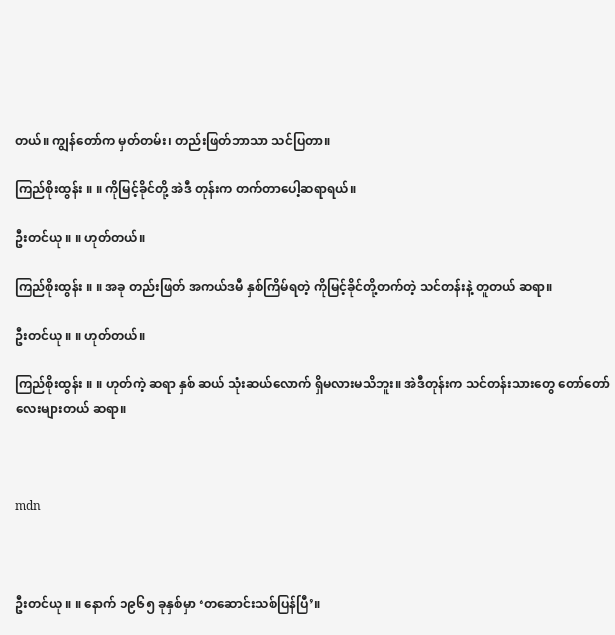တယ်။ ကျွန်တော်က မှတ်တမ်း၊ တည်းဖြတ်ဘာသာ သင်ပြတာ။

ကြည်စိုးထွန်း ။ ။ ကိုမြင့်ခိုင်တို့ အဲဒီ တုန်းက တက်တာပေါ့ဆရာရယ်။

ဦးတင်ယု ။ ။ ဟုတ်တယ်။

ကြည်စိုးထွန်း ။ ။ အခု တည်းဖြတ် အကယ်ဒမီ နှစ်ကြိမ်ရတဲ့ ကိုမြင့်ခိုင်တို့တက်တဲ့ သင်တန်းနဲ့ တူတယ် ဆရာ။

ဦးတင်ယု ။ ။ ဟုတ်တယ်။

ကြည်စိုးထွန်း ။ ။ ဟုတ်ကဲ့ ဆရာ နှစ် ဆယ် သုံးဆယ်လောက် ရှိမလားမသိဘူး။ အဲဒီတုန်းက သင်တန်းသားတွေ တော်တော်လေးများတယ် ဆရာ။



mdn



ဦးတင်ယု ။ ။ နောက် ၁၉၆၅ ခုနှစ်မှာ ‘တဆောင်းသစ်ပြန်ပြီ’။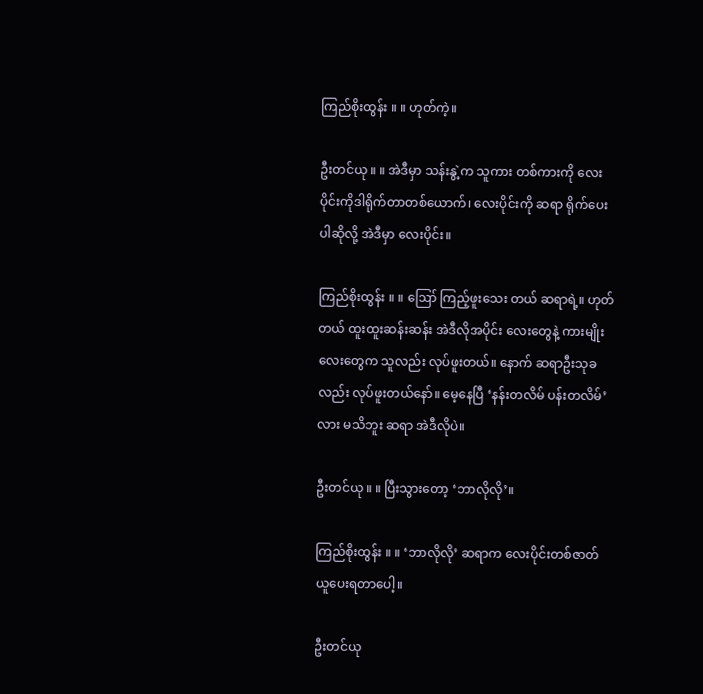ကြည်စိုးထွန်း ။ ။ ဟုတ်ကဲ့။

ဦးတင်ယု ။ ။ အဲဒီမှာ သန်းနွဲ့က သူကား တစ်ကားကို လေးပိုင်းကိုဒါရိုက်တာတစ်ယောက်၊ လေးပိုင်းကို ဆရာ ရိုက်ပေးပါဆိုလို့ အဲဒီမှာ လေးပိုင်း။

ကြည်စိုးထွန်း ။ ။ ဪ ကြည့်ဖူးသေး တယ် ဆရာရဲ့။ ဟုတ်တယ် ထူးထူးဆန်းဆန်း အဲဒီလိုအပိုင်း လေးတွေနဲ့ ကားမျိုးလေးတွေက သူလည်း လုပ်ဖူးတယ်။ နောက် ဆရာဦးသုခလည်း လုပ်ဖူးတယ်နော်။ မေ့နေပြီ ‘နန်းတလိမ် ပန်းတလိမ်’ လား မသိဘူး ဆရာ အဲဒီလိုပဲ။

ဦးတင်ယု ။ ။ ပြီးသွားတော့ ‘ဘာလိုလို’။

ကြည်စိုးထွန်း ။ ။ ‘ဘာလိုလို’ ဆရာက လေးပိုင်းတစ်ဇာတ် ယူပေးရတာပေါ့။

ဦးတင်ယု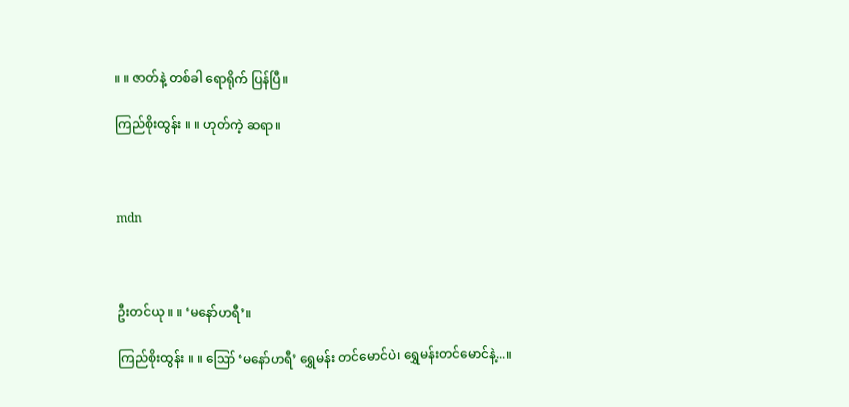။ ။ ဇာတ်နဲ့ တစ်ခါ ရောရိုက် ပြန်ပြီ။

ကြည်စိုးထွန်း ။ ။ ဟုတ်ကဲ့ ဆရာ။



mdn



ဦးတင်ယု ။ ။ ‘မနော်ဟရီ’။

ကြည်စိုးထွန်း ။ ။ ဪ ‘မနော်ဟရီ’ ရွှေမန်း တင်မောင်ပဲ၊ ရွှေမန်းတင်မောင်နဲ့...။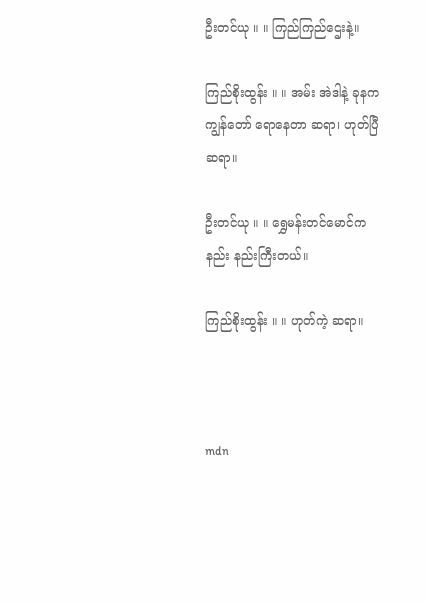ဦးတင်ယု ။ ။ ကြည်ကြည်ဌေးနဲ့။

ကြည်စိုးထွန်း ။ ။ အမ်း အဲဒါနဲ့ ခုနက ကျွန်တော် ရောနေတာ ဆရာ၊ ဟုတ်ပြီ ဆရာ။

ဦးတင်ယု ။ ။ ရွှေမန်းတင်မောင်က နည်း နည်းကြီးတယ်။

ကြည်စိုးထွန်း ။ ။ ဟုတ်ကဲ့ ဆရာ။



mdn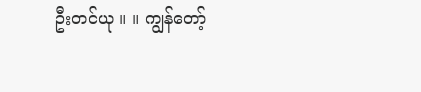ဦးတင်ယု ။ ။ ကျွန်တော့်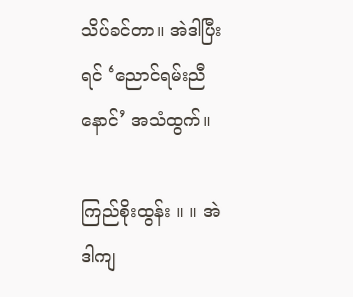သိပ်ခင်တာ။ အဲဒါပြီးရင် ‘ညောင်ရမ်းညီနောင်’ အသံထွက်။

ကြည်စိုးထွန်း ။ ။ အဲဒါကျ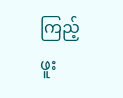ကြည့်ဖူး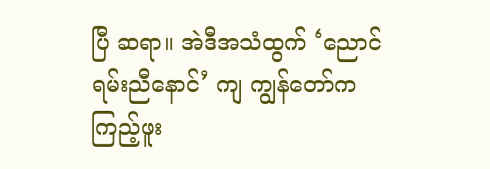ပြီ ဆရာ။ အဲဒီအသံထွက် ‘ညောင်ရမ်းညီနောင်’ ကျ ကျွန်တော်က ကြည့်ဖူး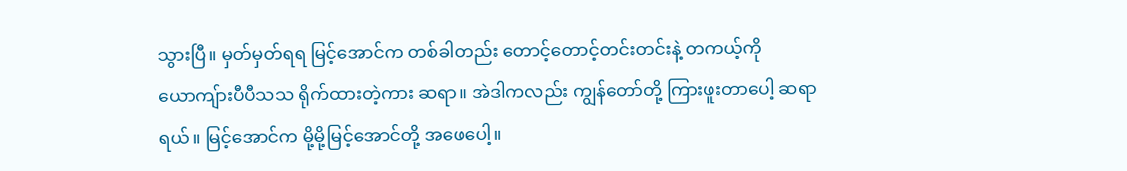သွားပြီ။ မှတ်မှတ်ရရ မြင့်အောင်က တစ်ခါတည်း တောင့်တောင့်တင်းတင်းနဲ့ တကယ့်ကို ယောကျ်ားပီပီသသ ရိုက်ထားတဲ့ကား ဆရာ။ အဲဒါကလည်း ကျွန်တော်တို့ ကြားဖူးတာပေါ့ ဆရာရယ်။ မြင့်အောင်က မို့မို့မြင့်အောင်တို့ အဖေပေါ့။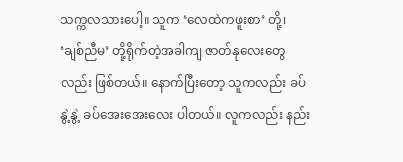သက္ကလသားပေါ့။ သူက ‘လေထဲကဖူးစာ’ တို့၊ ‘ချစ်ညီမ’ တို့ရိုက်တဲ့အခါကျ ဇာတ်နုလေးတွေလည်း ဖြစ်တယ်။ နောက်ပြီးတော့ သူကလည်း ခပ်နွဲ့နွဲ့ ခပ်အေးအေးလေး ပါတယ်။ လူကလည်း နည်း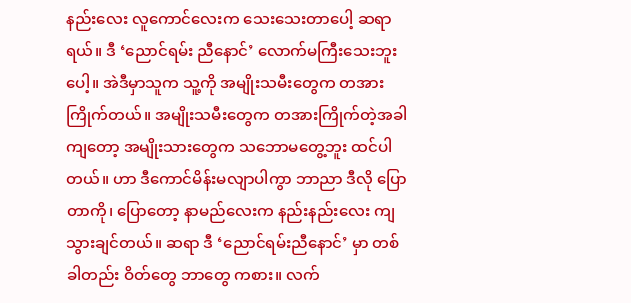နည်းလေး လူကောင်လေးက သေးသေးတာပေါ့ ဆရာရယ်။ ဒီ ‘ညောင်ရမ်း ညီနောင်’ လောက်မကြီးသေးဘူးပေါ့။ အဲဒီမှာသူက သူ့ကို အမျိုးသမီးတွေက တအားကြိုက်တယ်။ အမျိုးသမီးတွေက တအားကြိုက်တဲ့အခါကျတော့ အမျိုးသားတွေက သဘောမတွေ့ဘူး ထင်ပါတယ်။ ဟာ ဒီကောင်မိန်းမလျာပါကွာ ဘာညာ ဒီလို ပြောတာကို၊ ပြောတော့ နာမည်လေးက နည်းနည်းလေး ကျသွားချင်တယ်။ ဆရာ ဒီ ‘ညောင်ရမ်းညီနောင်’ မှာ တစ်ခါတည်း ဝိတ်တွေ ဘာတွေ ကစား။ လက်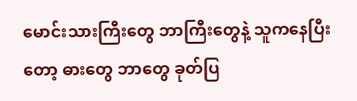မောင်းသားကြီးတွေ ဘာကြီးတွေနဲ့ သူကနေပြီးတော့ ဓားတွေ ဘာတွေ ခုတ်ပြ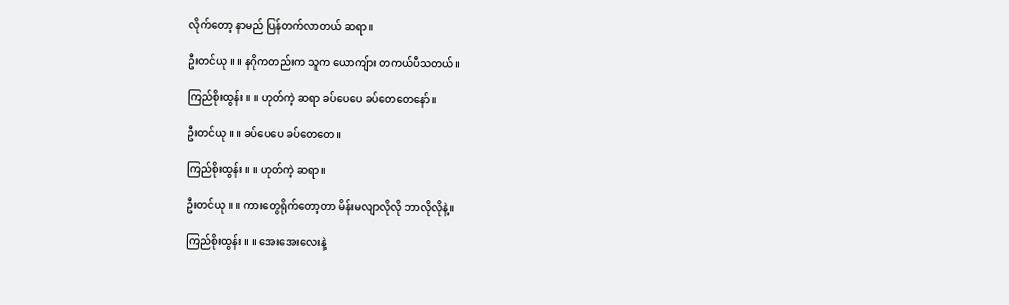လိုက်တော့ နာမည် ပြန်တက်လာတယ် ဆရာ။

ဦးတင်ယု ။ ။ နဂိုကတည်းက သူက ယောကျ်ား တကယ်ပီသတယ်။

ကြည်စိုးထွန်း ။ ။ ဟုတ်ကဲ့ ဆရာ ခပ်ပေပေ ခပ်တေတေနော်။

ဦးတင်ယု ။ ။ ခပ်ပေပေ ခပ်တေတေ။

ကြည်စိုးထွန်း ။ ။ ဟုတ်ကဲ့ ဆရာ။

ဦးတင်ယု ။ ။ ကားတွေရိုက်တော့တာ မိန်းမလျာလိုလို ဘာလိုလိုနဲ့။

ကြည်စိုးထွန်း ။ ။ အေးအေးလေးနဲ့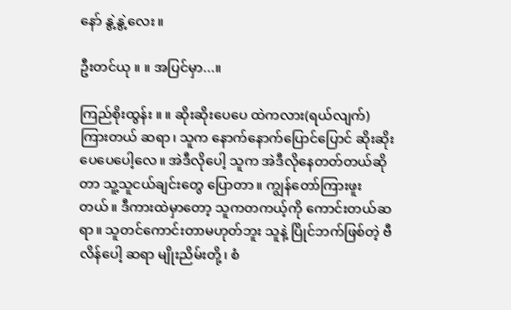နော် နွဲ့နွဲ့လေး။

ဦးတင်ယု ။ ။ အပြင်မှာ...။

ကြည်စိုးထွန်း ။ ။ ဆိုးဆိုးပေပေ ထဲကလား(ရယ်လျက်) ကြားတယ် ဆရာ၊ သူက နောက်နောက်ပြောင်ပြောင် ဆိုးဆိုးပေပေပေါ့လေ။ အဲဒီလိုပေါ့ သူက အဲဒီလိုနေတတ်တယ်ဆိုတာ သူ့သူငယ်ချင်းတွေ ပြောတာ။ ကျွန်တော်ကြားဖူးတယ်။ ဒီကားထဲမှာတော့ သူကတကယ့်ကို ကောင်းတယ်ဆရာ။ သူတင်ကောင်းတာမဟုတ်ဘူး သူနဲ့ ပြိုင်ဘက်ဖြစ်တဲ့ ဗီလိန်ပေါ့ ဆရာ မျိုးညိမ်းတို့၊ စံ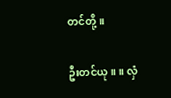တင်တို့။

ဦးတင်ယု ။ ။ လှံ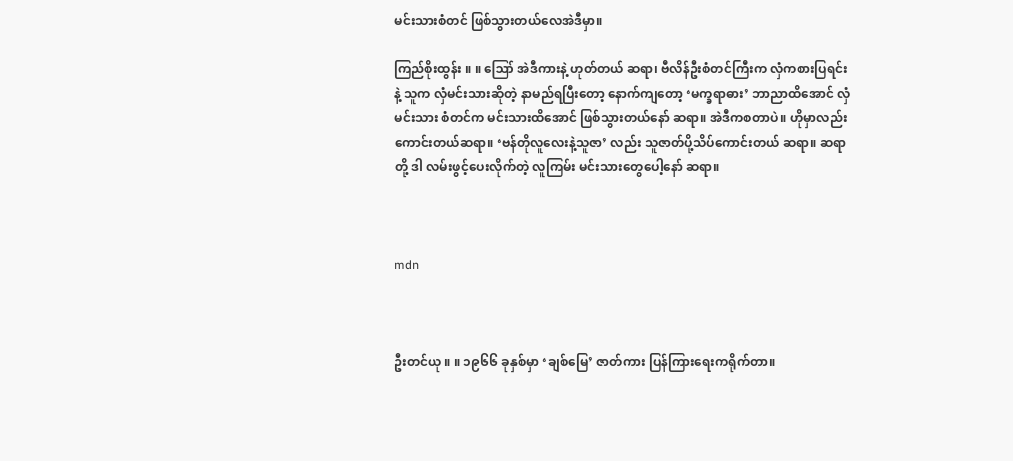မင်းသားစံတင် ဖြစ်သွားတယ်လေအဲဒီမှာ။

ကြည်စိုးထွန်း ။ ။ ဪ အဲဒီကားနဲ့ ဟုတ်တယ် ဆရာ၊ ဗီလိန်ဦးစံတင်ကြီးက လှံကစားပြရင်းနဲ့ သူက လှံမင်းသားဆိုတဲ့ နာမည်ရပြီးတော့ နောက်ကျတော့ ‘မက္ခရာဓား’ ဘာညာထိအောင် လှံမင်းသား စံတင်က မင်းသားထိအောင် ဖြစ်သွားတယ်နော် ဆရာ။ အဲဒီကစတာပဲ။ ဟိုမှာလည်း ကောင်းတယ်ဆရာ။ ‘ဗန်တိုလူလေးနဲ့သူဇာ’ လည်း သူဇာတ်ပို့သိပ်ကောင်းတယ် ဆရာ။ ဆရာတို့ ဒါ လမ်းဖွင့်ပေးလိုက်တဲ့ လူကြမ်း မင်းသားတွေပေါ့နော် ဆရာ။



mdn



ဦးတင်ယု ။ ။ ၁၉၆၆ ခုနှစ်မှာ ‘ချစ်မြေ’ ဇာတ်ကား ပြန်ကြားရေးကရိုက်တာ။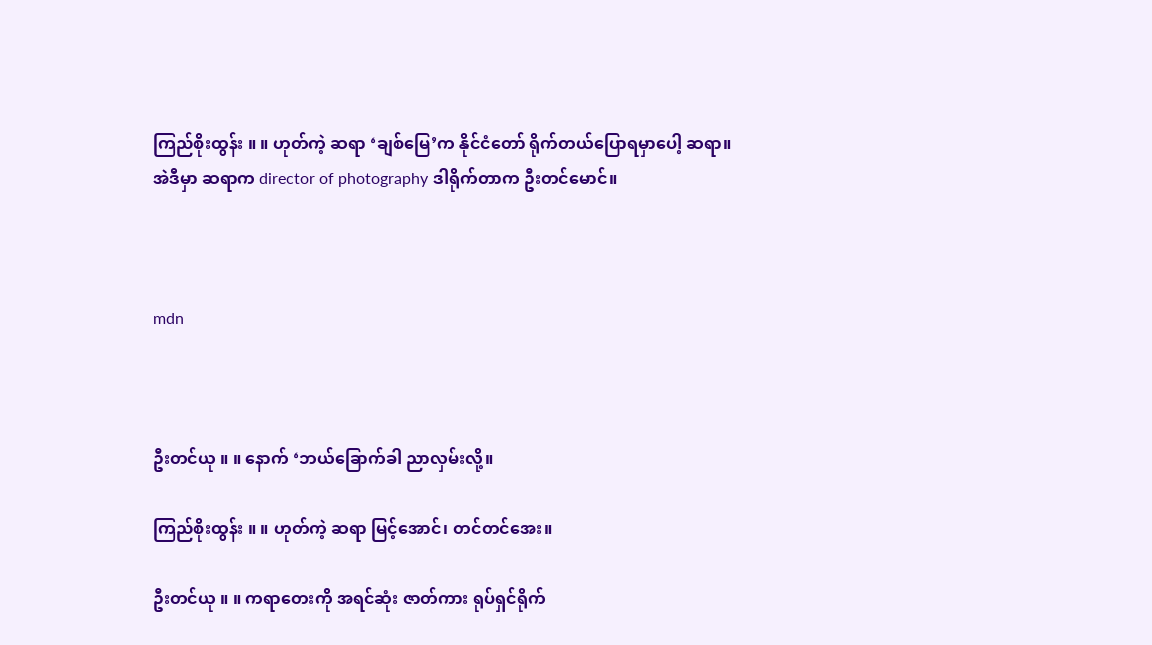ကြည်စိုးထွန်း ။ ။ ဟုတ်ကဲ့ ဆရာ ‘ချစ်မြေ’က နိုင်ငံတော် ရိုက်တယ်ပြောရမှာပေါ့ ဆရာ။ အဲဒီမှာ ဆရာက director of photography ဒါရိုက်တာက ဦးတင်မောင်။



mdn



ဦးတင်ယု ။ ။ နောက် ‘ဘယ်ခြောက်ခါ ညာလှမ်းလို့။

ကြည်စိုးထွန်း ။ ။ ဟုတ်ကဲ့ ဆရာ မြင့်အောင်၊ တင်တင်အေး။

ဦးတင်ယု ။ ။ ကရာတေးကို အရင်ဆုံး ဇာတ်ကား ရုပ်ရှင်ရိုက်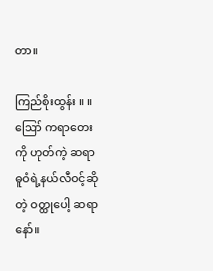တာ။

ကြည်စိုးထွန်း ။ ။ ဪ ကရာတေးကို ဟုတ်ကဲ့ ဆရာ ဓူဝံရဲ့နယ်လီဝင့်ဆိုတဲ့ ဝတ္ထုပေါ့ ဆရာနော်။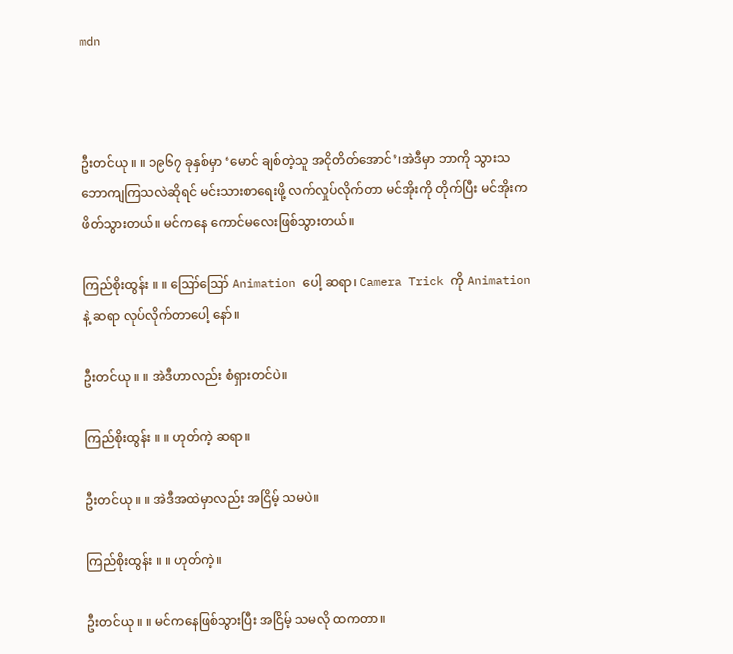mdn



ဦးတင်ယု ။ ။ ၁၉၆၇ ခုနှစ်မှာ ‘မောင် ချစ်တဲ့သူ အငိုတိတ်အောင်’၊အဲဒီမှာ ဘာကို သွားသဘောကျကြသလဲဆိုရင် မင်းသားစာရေးဖို့ လက်လှုပ်လိုက်တာ မင်အိုးကို တိုက်ပြီး မင်အိုးက ဖိတ်သွားတယ်။ မင်ကနေ ကောင်မလေးဖြစ်သွားတယ်။

ကြည်စိုးထွန်း ။ ။ ဪဪ Animation ပေါ့ ဆရာ၊ Camera Trick ကို Animation နဲ့ ဆရာ လုပ်လိုက်တာပေါ့ နော်။

ဦးတင်ယု ။ ။ အဲဒီဟာလည်း စံရှားတင်ပဲ။

ကြည်စိုးထွန်း ။ ။ ဟုတ်ကဲ့ ဆရာ။

ဦးတင်ယု ။ ။ အဲဒီအထဲမှာလည်း အငြိမ့် သမပဲ။

ကြည်စိုးထွန်း ။ ။ ဟုတ်ကဲ့။

ဦးတင်ယု ။ ။ မင်ကနေဖြစ်သွားပြီး အငြိမ့် သမလို ထကတာ။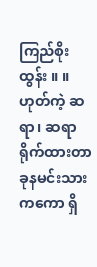ကြည်စိုးထွန်း ။ ။ ဟုတ်ကဲ့ ဆရာ၊ ဆရာ ရိုက်ထားတာ ခုနမင်းသားကကော ရှိ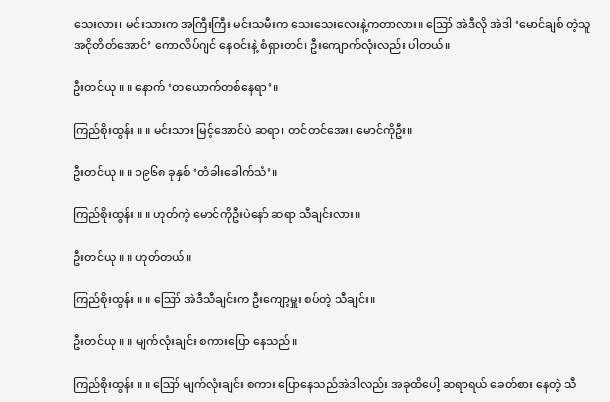သေးလား၊ မင်းသားက အကြီးကြီး မင်းသမီးက သေးသေးလေးနဲ့ကတာလား။ ဪ အဲဒီလို အဲဒါ ‘မောင်ချစ် တဲ့သူ အငိုတိတ်အောင်’ ကောလိပ်ဂျင် နေဝင်းနဲ့ စံရှားတင်၊ ဦးကျောက်လုံးလည်း ပါတယ်။

ဦးတင်ယု ။ ။ နောက် ‘တယောက်တစ်နေရာ’။

ကြည်စိုးထွန်း ။ ။ မင်းသား မြင့်အောင်ပဲ ဆရာ၊ တင်တင်အေး၊ မောင်ကိုဦး။

ဦးတင်ယု ။ ။ ၁၉၆၈ ခုနှစ် ‘တံခါးခေါက်သံ’။

ကြည်စိုးထွန်း ။ ။ ဟုတ်ကဲ့ မောင်ကိုဦးပဲနော် ဆရာ သီချင်းလား။

ဦးတင်ယု ။ ။ ဟုတ်တယ်။

ကြည်စိုးထွန်း ။ ။ ဪ အဲဒီသီချင်းက ဦးကျော့မှူး စပ်တဲ့ သီချင်း။

ဦးတင်ယု ။ ။ မျက်လုံးချင်း စကားပြော နေသည်။

ကြည်စိုးထွန်း ။ ။ ဪ မျက်လုံးချင်း စကား ပြောနေသည်အဲဒါလည်း အခုထိပေါ့ ဆရာရယ် ခေတ်စား နေတဲ့ သီ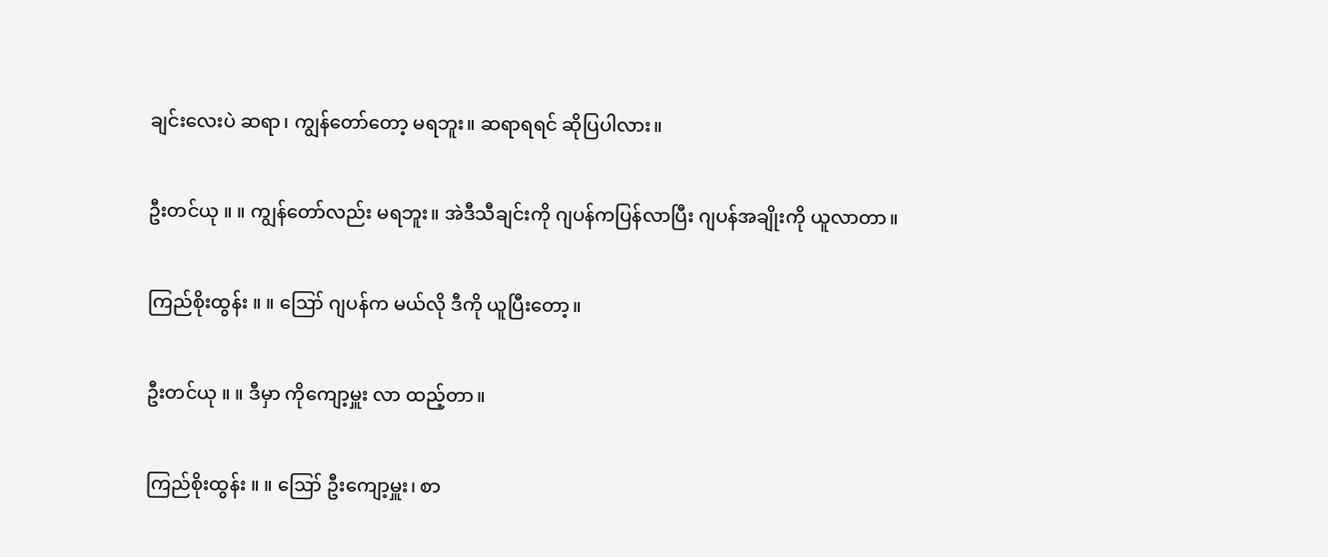ချင်းလေးပဲ ဆရာ၊ ကျွန်တော်တော့ မရဘူး။ ဆရာရရင် ဆိုပြပါလား။

ဦးတင်ယု ။ ။ ကျွန်တော်လည်း မရဘူး။ အဲဒီသီချင်းကို ဂျပန်ကပြန်လာပြီး ဂျပန်အချိုးကို ယူလာတာ။

ကြည်စိုးထွန်း ။ ။ ဪ ဂျပန်က မယ်လို ဒီကို ယူပြီးတော့။

ဦးတင်ယု ။ ။ ဒီမှာ ကိုကျော့မှူး လာ ထည့်တာ။

ကြည်စိုးထွန်း ။ ။ ဪ ဦးကျော့မှူး၊ စာ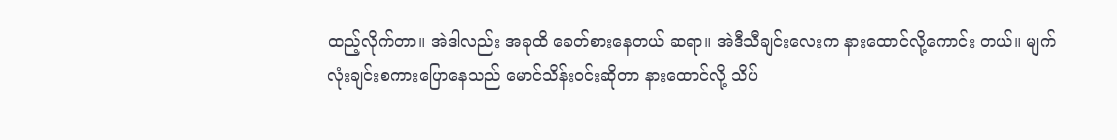ထည့်လိုက်တာ။ အဲဒါလည်း အခုထိ ခေတ်စားနေတယ် ဆရာ။ အဲဒီသီချင်းလေးက နားထောင်လို့ကောင်း တယ်။ မျက်လုံးချင်းစကားပြောနေသည် မောင်သိန်းဝင်းဆိုတာ နားထောင်လို့ သိပ်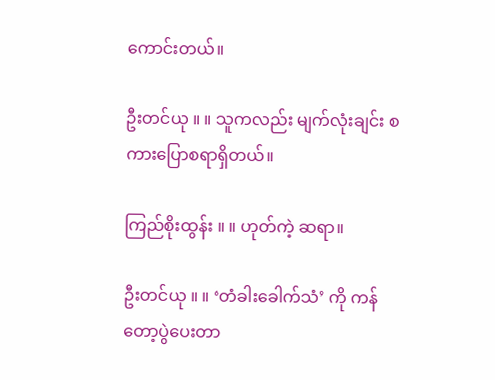ကောင်းတယ်။

ဦးတင်ယု ။ ။ သူကလည်း မျက်လုံးချင်း စကားပြောစရာရှိတယ်။

ကြည်စိုးထွန်း ။ ။ ဟုတ်ကဲ့ ဆရာ။

ဦးတင်ယု ။ ။ ‘တံခါးခေါက်သံ’ ကို ကန် တော့ပွဲပေးတာ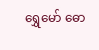ရွှေမော် ဓော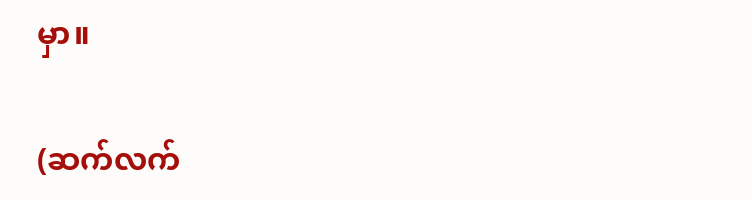မှာ။

(ဆက်လက်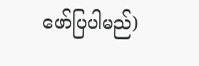ဖော်ပြပါမည်)